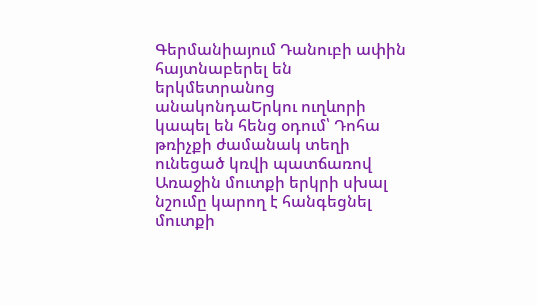Գերմանիայում Դանուբի ափին հայտնաբերել են երկմետրանոց անակոնդաԵրկու ուղևորի կապել են հենց օդում՝ Դոհա թռիչքի ժամանակ տեղի ունեցած կռվի պատճառով Առաջին մուտքի երկրի սխալ նշումը կարող է հանգեցնել մուտքի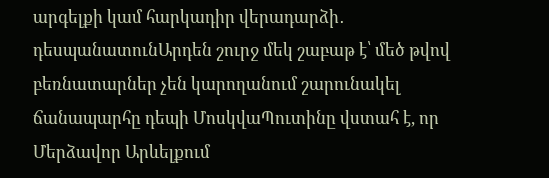արգելքի կամ հարկադիր վերադարձի․ դեսպանատունԱրդեն շուրջ մեկ շաբաթ է՝ մեծ թվով բեռնատարներ չեն կարողանում շարունակել ճանապարհը դեպի ՄոսկվաՊուտինը վստահ է, որ Մերձավոր Արևելքում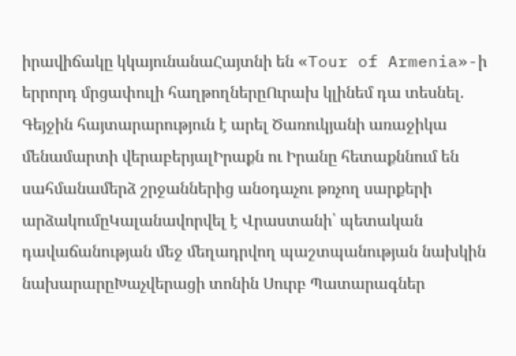իրավիճակը կկայունանաՀայտնի են «Tour of Armenia»-ի երրորդ մրցափուլի հաղթողներըՈւրախ կլինեմ դա տեսնել. Գեյջին հայտարարություն է արել Ծառուկյանի առաջիկա մենամարտի վերաբերյալԻրաքն ու Իրանը հետաքննում են սահմանամերձ շրջաններից անօդաչու թռչող սարքերի արձակումըԿալանավորվել է Վրաստանի՝ պետական դավաճանության մեջ մեղադրվող պաշտպանության նախկին նախարարըԽաչվերացի տոնին Սուրբ Պատարագներ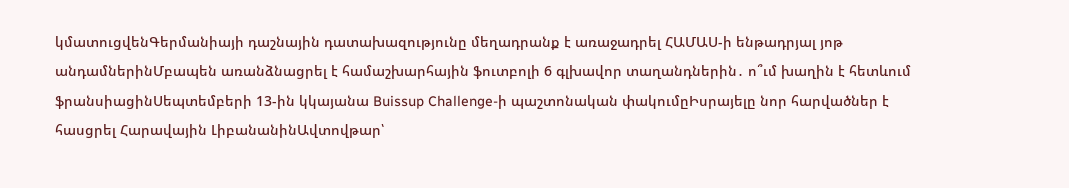կմատուցվենԳերմանիայի դաշնային դատախազությունը մեղադրանք է առաջադրել ՀԱՄԱՍ-ի ենթադրյալ յոթ անդամներինՄբապեն առանձնացրել է համաշխարհային ֆուտբոլի 6 գլխավոր տաղանդներին․ ո՞ւմ խաղին է հետևում ֆրանսիացինՍեպտեմբերի 13-ին կկայանա Buissup Challenge-ի պաշտոնական փակումըԻսրայելը նոր հարվածներ է հասցրել Հարավային ԼիբանանինԱվտովթար՝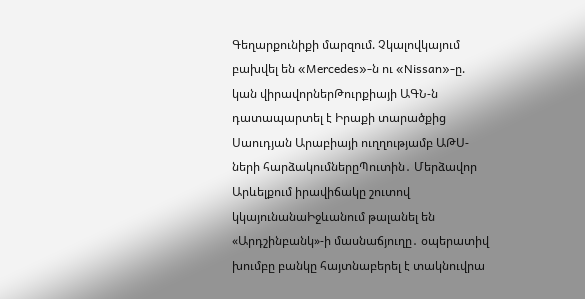Գեղարքունիքի մարզում. Չկալովկայում բախվել են «Mercedes»-ն ու «Nissan»-ը. կան վիրավորներԹուրքիայի ԱԳՆ-ն դատապարտել է Իրաքի տարածքից Սաուդյան Արաբիայի ուղղությամբ ԱԹՍ-ների հարձակումներըՊուտին․ Մերձավոր Արևելքում իրավիճակը շուտով կկայունանաԻջևանում թալանել են «Արդշինբանկ»-ի մասնաճյուղը․ օպերատիվ խումբը բանկը հայտնաբերել է տակնուվրա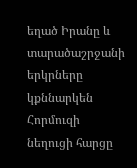եղած Իրանը և տարածաշրջանի երկրները կքննարկեն Հորմուզի նեղուցի հարցը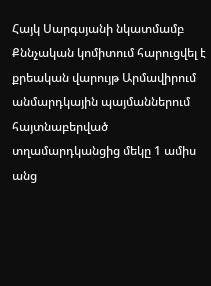Հայկ Սարգսյանի նկատմամբ Քննչական կոմիտում հարուցվել է քրեական վարույթ Արմավիրում անմարդկային պայմաններում հայտնաբերված տղամարդկանցից մեկը 1 ամիս անց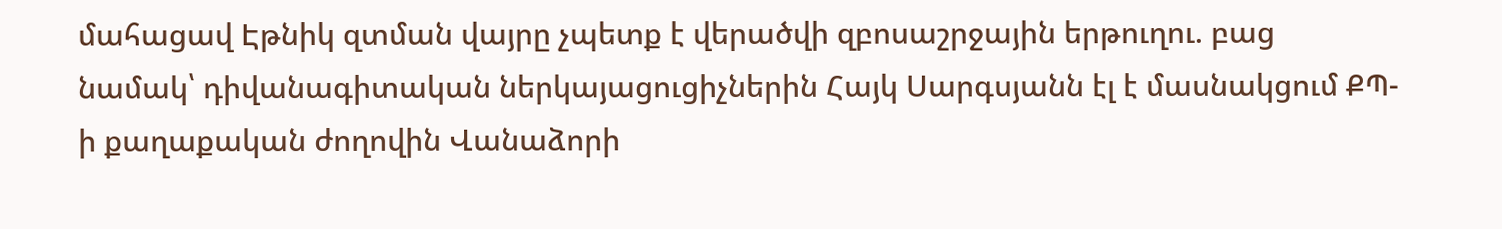մահացավ Էթնիկ զտման վայրը չպետք է վերածվի զբոսաշրջային երթուղու. բաց նամակ՝ դիվանագիտական ներկայացուցիչներին Հայկ Սարգսյանն էլ է մասնակցում ՔՊ-ի քաղաքական ժողովին Վանաձորի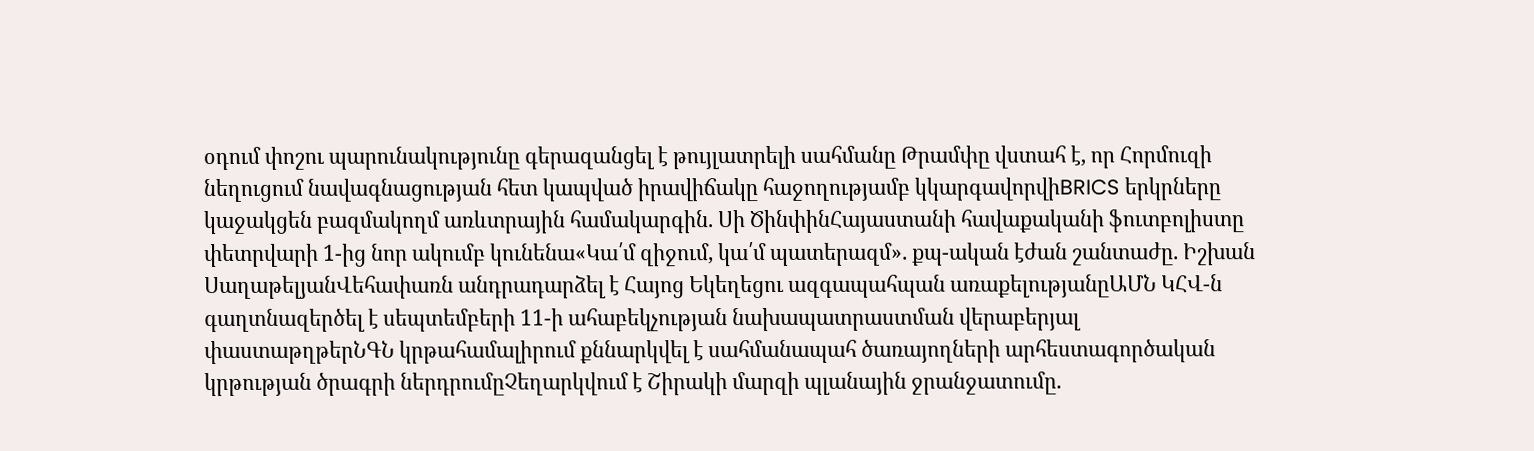օդում փոշու պարունակությունը գերազանցել է թույլատրելի սահմանը Թրամփը վստահ է, որ Հորմուզի նեղուցում նավագնացության հետ կապված իրավիճակը հաջողությամբ կկարգավորվիBRICS երկրները կաջակցեն բազմակողմ առևտրային համակարգին. Սի ԾինփինՀայաստանի հավաքականի ֆուտբոլիստը փետրվարի 1-ից նոր ակումբ կունենա«Կա՛մ զիջում, կա՛մ պատերազմ». քպ-ական էժան շանտաժը. Իշխան ՍաղաթելյանՎեհափառն անդրադարձել է Հայոց Եկեղեցու ազգապահպան առաքելությանըԱՄՆ ԿՀՎ-ն գաղտնազերծել է սեպտեմբերի 11-ի ահաբեկչության նախապատրաստման վերաբերյալ փաստաթղթերՆԳՆ կրթահամալիրում քննարկվել է սահմանապահ ծառայողների արհեստագործական կրթության ծրագրի ներդրումըՉեղարկվում է Շիրակի մարզի պլանային ջրանջատումը.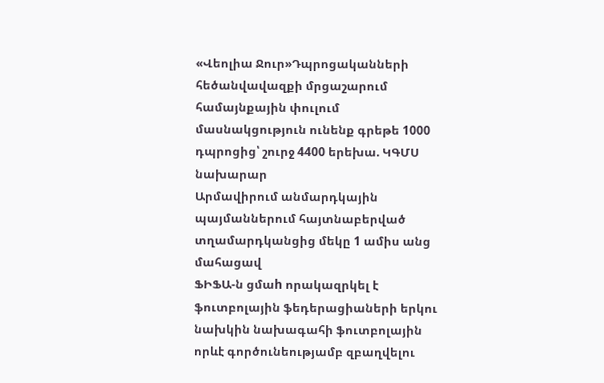«Վեոլիա Ջուր»Դպրոցականների հեծանվավազքի մրցաշարում համայնքային փուլում մասնակցություն ունենք գրեթե 1000 դպրոցից՝ շուրջ 4400 երեխա. ԿԳՄՍ նախարար
Արմավիրում անմարդկային պայմաններում հայտնաբերված տղամարդկանցից մեկը 1 ամիս անց մահացավ
ՖԻՖԱ-ն ցմաh որակազրկել է ֆուտբոլային ֆեդերացիաների երկու նախկին նախագահի ֆուտբոլային որևէ գործունեությամբ զբաղվելու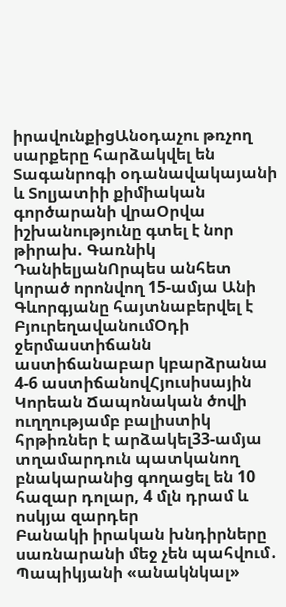իրավունքիցԱնօդաչու թռչող սարքերը հարձակվել են Տագանրոգի օդանավակայանի և Տոլյատիի քիմիական գործարանի վրաՕրվա իշխանությունը գտել է նոր թիրախ. Գառնիկ ԴանիելյանՈրպես անհետ կորած որոնվող 15-ամյա Անի Գևորգյանը հայտնաբերվել է ԲյուրեղավանումՕդի ջերմաստիճանն աստիճանաբար կբարձրանա 4-6 աստիճանովՀյուսիսային Կորեան Ճապոնական ծովի ուղղությամբ բալիստիկ հրթիռներ է արձակել33-ամյա տղամարդուն պատկանող բնակարանից գողացել են 10 հազար դոլար, 4 մլն դրամ և ոսկյա զարդեր
Բանակի իրական խնդիրները սառնարանի մեջ չեն պահվում․ Պապիկյանի «անակնկալ»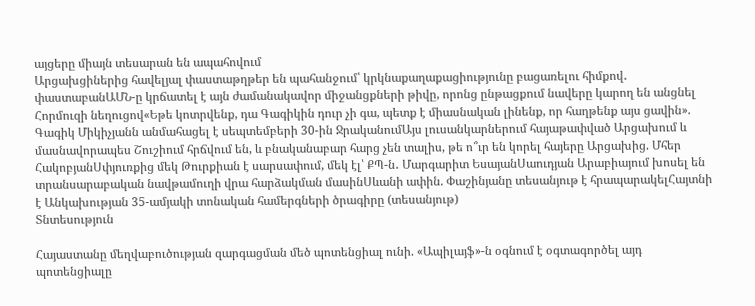այցերը միայն տեսարան են ապահովում
Արցախցիներից հավելյալ փաստաթղթեր են պահանջում՝ կրկնաքաղաքացիությունը բացառելու հիմքով․ փաստաբանԱՄՆ-ը կրճատել է այն ժամանակավոր միջանցքների թիվը, որոնց ընթացքում նավերը կարող են անցնել Հորմուզի նեղուցով«Եթե կոտրվենք, դա Գագիկին դուր չի գա, պետք է միասնական լինենք, որ հաղթենք այս ցավին». Գագիկ Միկիչյանն անմահացել է սեպտեմբերի 30-ին ՋրականումԱյս լուսանկարներում հայաթափված Արցախում և մասնավորապես Շուշիում հրճվում են, և բնականաբար հարց չեն տալիս, թե ո՞ւր են կորել հայերը Արցախից. Մհեր ՀակոբյանՍփյուռքից մեկ Թուրքիան է սարսափում, մեկ էլ՝ ՔՊ-ն․ Մարգարիտ ԵսայանՍաուդյան Արաբիայում խոսել են տրանսարաբական նավթամուղի վրա հարձակման մասինՍևանի ափին. Փաշինյանը տեսանյութ է հրապարակելՀայտնի է Անկախության 35-ամյակի տոնական համերգների ծրագիրը (տեսանյութ)
Տնտեսություն

Հայաստանը մեղվաբուծության զարգացման մեծ պոտենցիալ ունի. «Ապիլայֆ»-ն օգնում է օգտագործել այդ պոտենցիալը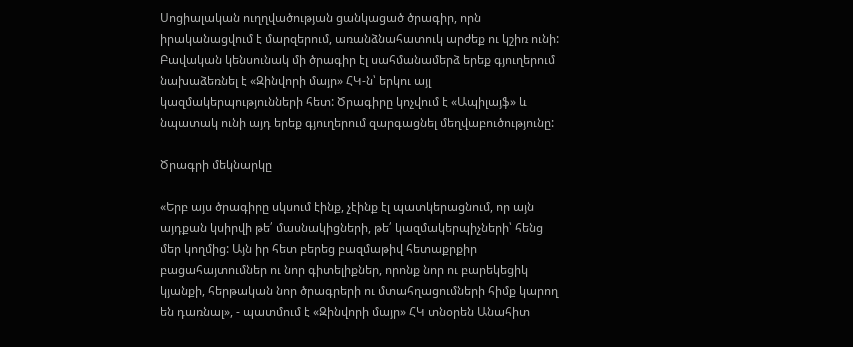Սոցիալական ուղղվածության ցանկացած ծրագիր, որն իրականացվում է մարզերում, առանձնահատուկ արժեք ու կշիռ ունի: Բավական կենսունակ մի ծրագիր էլ սահմանամերձ երեք գյուղերում նախաձեռնել է «Զինվորի մայր» ՀԿ-ն՝ երկու այլ կազմակերպությունների հետ: Ծրագիրը կոչվում է «Ապիլայֆ» և նպատակ ունի այդ երեք գյուղերում զարգացնել մեղվաբուծությունը:

Ծրագրի մեկնարկը

«Երբ այս ծրագիրը սկսում էինք, չէինք էլ պատկերացնում, որ այն այդքան կսիրվի թե՛ մասնակիցների, թե՛ կազմակերպիչների՝ հենց մեր կողմից: Այն իր հետ բերեց բազմաթիվ հետաքրքիր բացահայտումներ ու նոր գիտելիքներ, որոնք նոր ու բարեկեցիկ կյանքի, հերթական նոր ծրագրերի ու մտահղացումների հիմք կարող են դառնալ», - պատմում է «Զինվորի մայր» ՀԿ տնօրեն Անահիտ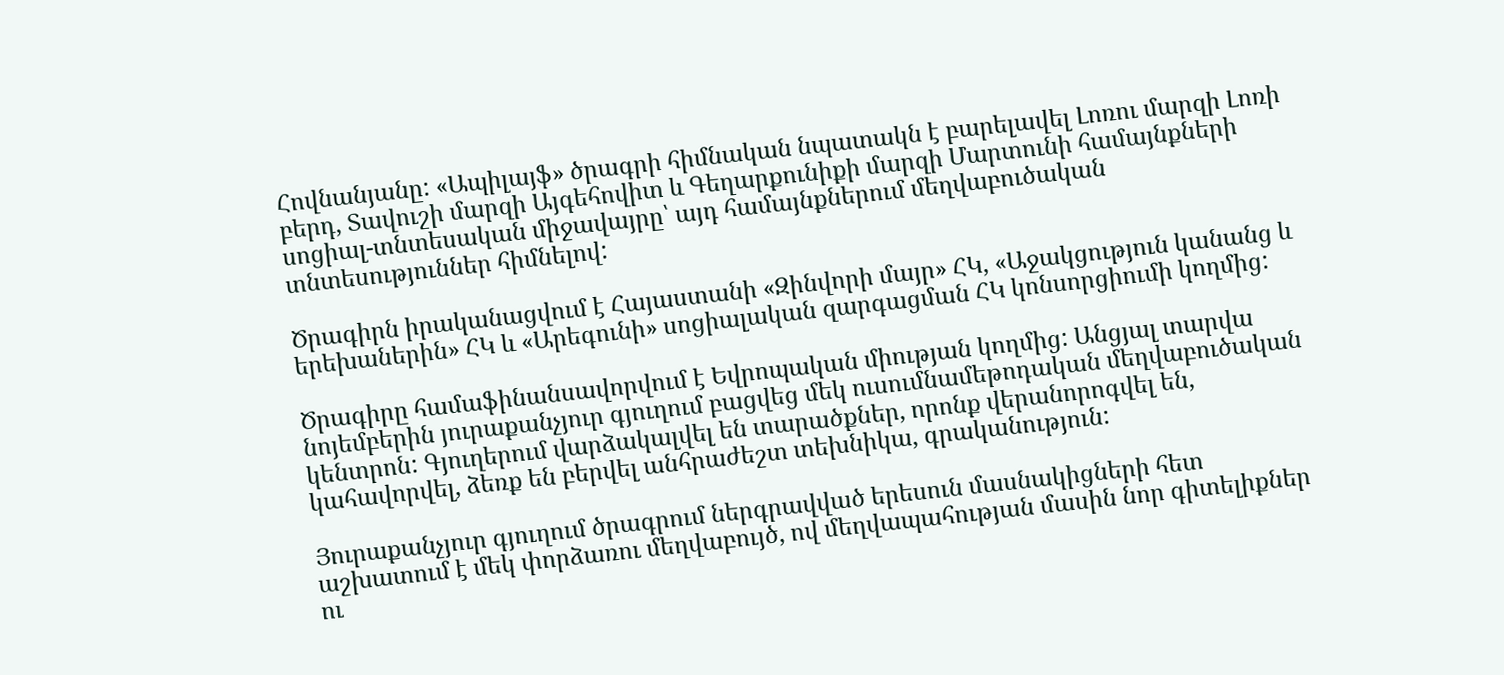Հովնանյանը: «Ապիլայֆ» ծրագրի հիմնական նպատակն է բարելավել Լոռու մարզի Լոռի բերդ, Տավուշի մարզի Այգեհովիտ և Գեղարքունիքի մարզի Մարտունի համայնքների սոցիալ-տնտեսական միջավայրը՝ այդ համայնքներում մեղվաբուծական տնտեսություններ հիմնելով:

Ծրագիրն իրականացվում է Հայաստանի «Զինվորի մայր» ՀԿ, «Աջակցություն կանանց և երեխաներին» ՀԿ և «Արեգունի» սոցիալական զարգացման ՀԿ կոնսորցիումի կողմից:

Ծրագիրը համաֆինանսավորվում է Եվրոպական միության կողմից: Անցյալ տարվա նոյեմբերին յուրաքանչյուր գյուղում բացվեց մեկ ուսումնամեթոդական մեղվաբուծական կենտրոն: Գյուղերում վարձակալվել են տարածքներ, որոնք վերանորոգվել են, կահավորվել, ձեռք են բերվել անհրաժեշտ տեխնիկա, գրականություն:

Յուրաքանչյուր գյուղում ծրագրում ներգրավված երեսուն մասնակիցների հետ աշխատում է մեկ փորձառու մեղվաբույծ, ով մեղվապահության մասին նոր գիտելիքներ ու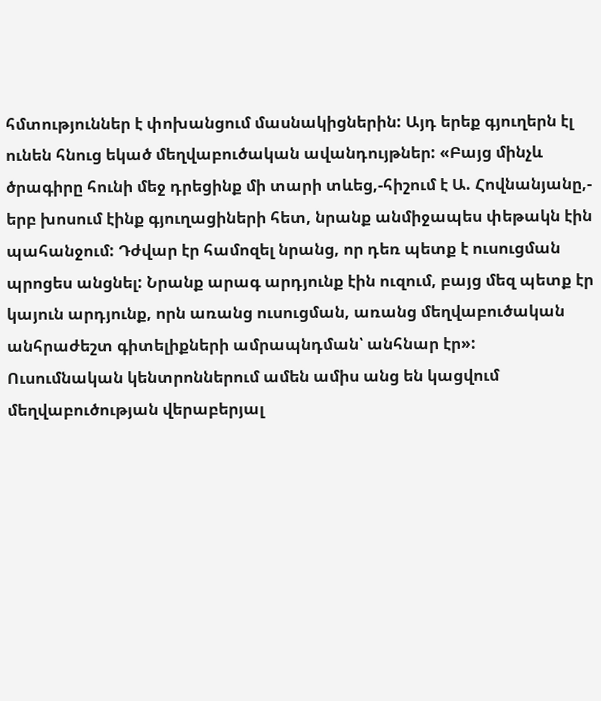հմտություններ է փոխանցում մասնակիցներին: Այդ երեք գյուղերն էլ ունեն հնուց եկած մեղվաբուծական ավանդույթներ: «Բայց մինչև ծրագիրը հունի մեջ դրեցինք մի տարի տևեց,-հիշում է Ա. Հովնանյանը,- երբ խոսում էինք գյուղացիների հետ, նրանք անմիջապես փեթակն էին պահանջում: Դժվար էր համոզել նրանց, որ դեռ պետք է ուսուցման պրոցես անցնել: Նրանք արագ արդյունք էին ուզում, բայց մեզ պետք էր կայուն արդյունք, որն առանց ուսուցման, առանց մեղվաբուծական անհրաժեշտ գիտելիքների ամրապնդման՝ անհնար էր»: Ուսումնական կենտրոններում ամեն ամիս անց են կացվում մեղվաբուծության վերաբերյալ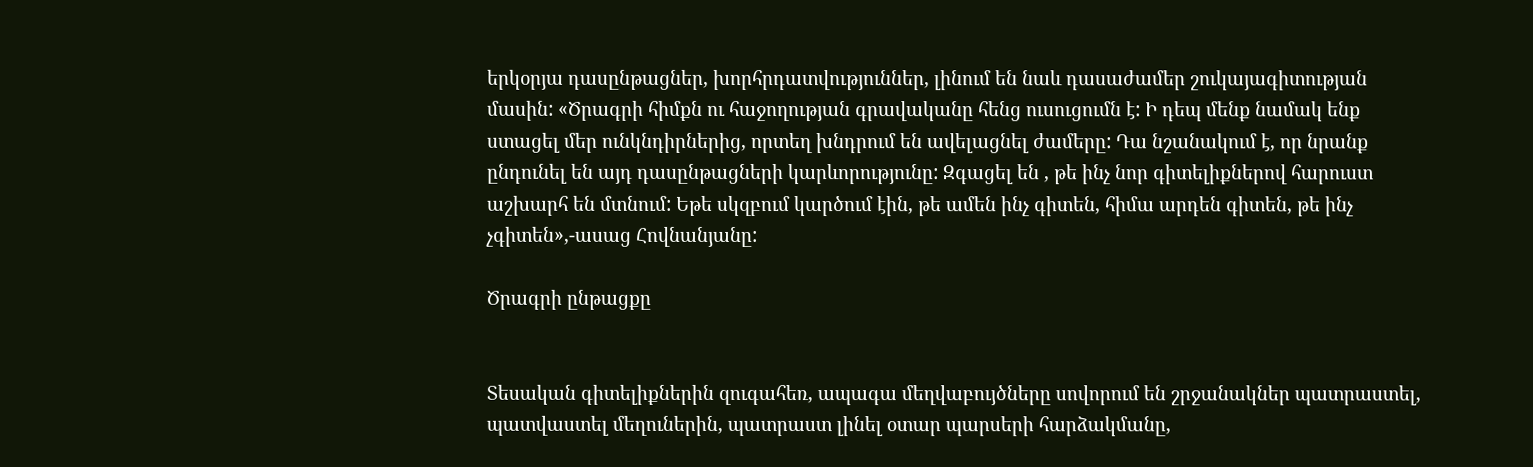երկօրյա դասընթացներ, խորհրդատվություններ, լինում են նաև դասաժամեր շուկայագիտության մասին: «Ծրագրի հիմքն ու հաջողության գրավականը հենց ուսուցումն է: Ի դեպ մենք նամակ ենք ստացել մեր ունկնդիրներից, որտեղ խնդրում են ավելացնել ժամերը: Դա նշանակում է, որ նրանք ընդունել են այդ դասընթացների կարևորությունը: Զգացել են , թե ինչ նոր գիտելիքներով հարուստ աշխարհ են մտնում: Եթե սկզբում կարծում էին, թե ամեն ինչ գիտեն, հիմա արդեն գիտեն, թե ինչ չգիտեն»,-ասաց Հովնանյանը:

Ծրագրի ընթացքը


Տեսական գիտելիքներին զուգահեռ, ապագա մեղվաբույծները սովորում են շրջանակներ պատրաստել, պատվաստել մեղուներին, պատրաստ լինել օտար պարսերի հարձակմանը,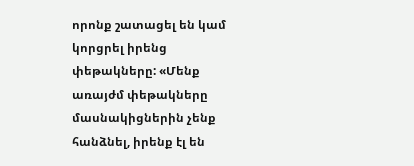որոնք շատացել են կամ կորցրել իրենց փեթակները: «Մենք առայժմ փեթակները մասնակիցներին չենք հանձնել, իրենք էլ են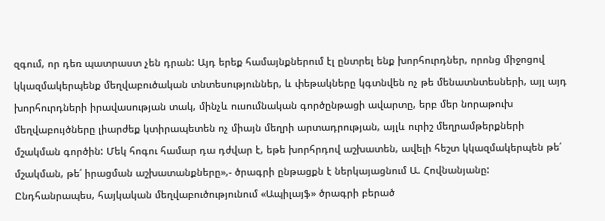զգում, որ դեռ պատրաստ չեն դրան: Այդ երեք համայնքներում էլ ընտրել ենք խորհուրդներ, որոնց միջոցով կկազմակերպենք մեղվաբուծական տնտեսություններ, և փեթակները կգտնվեն ոչ թե մենատնտեսների, այլ այդ խորհուրդների իրավասության տակ, մինչև ուսումնական գործընթացի ավարտը, երբ մեր նորաթուխ մեղվաբույծները լիարժեք կտիրապետեն ոչ միայն մեղրի արտադրության, այլև ուրիշ մեղրամթերքների մշակման գործին: Մեկ հոգու համար դա դժվար է, եթե խորհրդով աշխատեն, ավելի հեշտ կկազմակերպեն թե՛ մշակման, թե՛ իրացման աշխատանքները»,- ծրագրի ընթացքն է ներկայացնում Ա. Հովնանյանը: Ընդհանրապես, հայկական մեղվաբուծությունում «Ապիլայֆ» ծրագրի բերած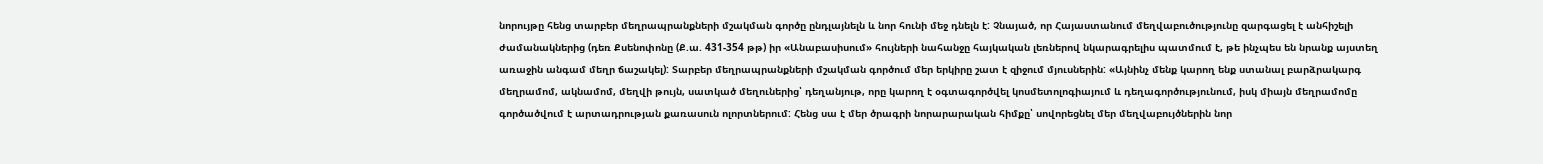նորույթը հենց տարբեր մեղրապրանքների մշակման գործը ընդլայնելն և նոր հունի մեջ դնելն է: Չնայած, որ Հայաստանում մեղվաբուծությունը զարգացել է անհիշելի ժամանակներից (դեռ Քսենոփոնը (Ք.ա. 431-354 թթ) իր «Անաբասիսում» հույների նահանջը հայկական լեռներով նկարագրելիս պատմում է, թե ինչպես են նրանք այստեղ առաջին անգամ մեղր ճաշակել): Տարբեր մեղրապրանքների մշակման գործում մեր երկիրը շատ է զիջում մյուսներին: «Այնինչ մենք կարող ենք ստանալ բարձրակարգ մեղրամոմ, ակնամոմ, մեղվի թույն, սատկած մեղուներից՝ դեղանյութ, որը կարող է օգտագործվել կոսմետոլոգիայում և դեղագործությունում, իսկ միայն մեղրամոմը գործածվում է արտադրության քառասուն ոլորտներում: Հենց սա է մեր ծրագրի նորարարական հիմքը՝ սովորեցնել մեր մեղվաբույծներին նոր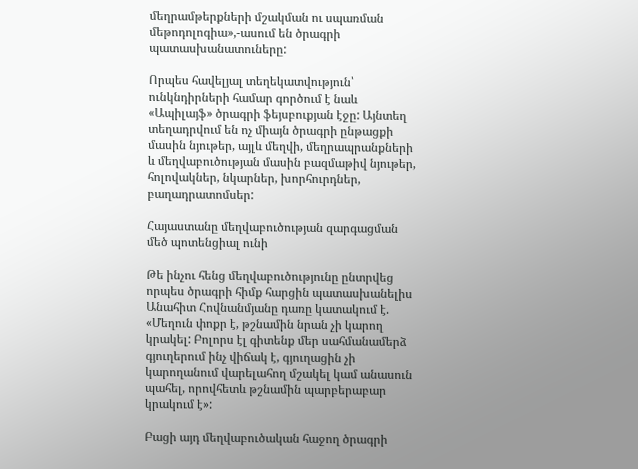մեղրամթերքների մշակման ու սպառման մեթոդոլոգիա»,-ասում են ծրագրի պատասխանատուները:

Որպես հավելյալ տեղեկատվություն՝ ունկնդիրների համար գործում է նաև «Ապիլայֆ» ծրագրի ֆեյսբուքյան էջը: Այնտեղ տեղադրվում են ոչ միայն ծրագրի ընթացքի մասին նյութեր, այլև մեղվի, մեղրապրանքների և մեղվաբուծության մասին բազմաթիվ նյութեր, հոլովակներ, նկարներ, խորհուրդներ, բաղադրատոմսեր:

Հայաստանը մեղվաբուծության զարգացման մեծ պոտենցիալ ունի

Թե ինչու հենց մեղվաբուծությունը ընտրվեց որպես ծրագրի հիմք հարցին պատասխանելիս Անահիտ Հովնանմյանը դառը կատակում է. «Մեղուն փոքր է, թշնամին նրան չի կարող կրակել: Բոլորս էլ գիտենք մեր սահմանամերձ գյուղերում ինչ վիճակ է, գյուղացին չի կարողանում վարելահող մշակել կամ անասուն պահել, որովհետև թշնամին պարբերաբար կրակում է»:

Բացի այդ մեղվաբուծական հաջող ծրագրի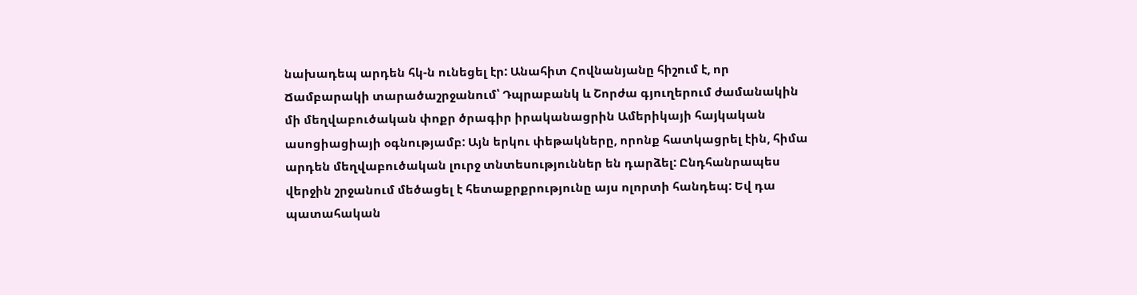նախադեպ արդեն հկ-ն ունեցել էր: Անահիտ Հովնանյանը հիշում է, որ Ճամբարակի տարածաշրջանում՝ Դպրաբանկ և Շորժա գյուղերում ժամանակին մի մեղվաբուծական փոքր ծրագիր իրականացրին Ամերիկայի հայկական ասոցիացիայի օգնությամբ: Այն երկու փեթակները, որոնք հատկացրել էին, հիմա արդեն մեղվաբուծական լուրջ տնտեսություններ են դարձել: Ընդհանրապես վերջին շրջանում մեծացել է հետաքրքրությունը այս ոլորտի հանդեպ: Եվ դա պատահական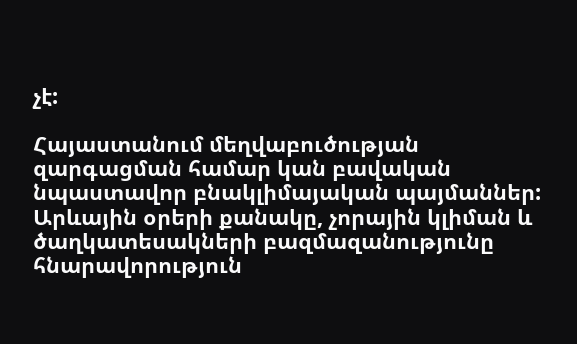չէ:

Հայաստանում մեղվաբուծության զարգացման համար կան բավական նպաստավոր բնակլիմայական պայմաններ: Արևային օրերի քանակը, չորային կլիման և ծաղկատեսակների բազմազանությունը հնարավորություն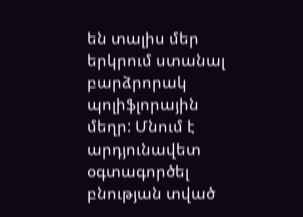են տալիս մեր երկրում ստանալ բարձրորակ պոլիֆլորային մեղր: Մնում է արդյունավետ օգտագործել բնության տված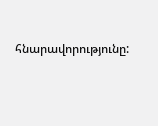հնարավորությունը: